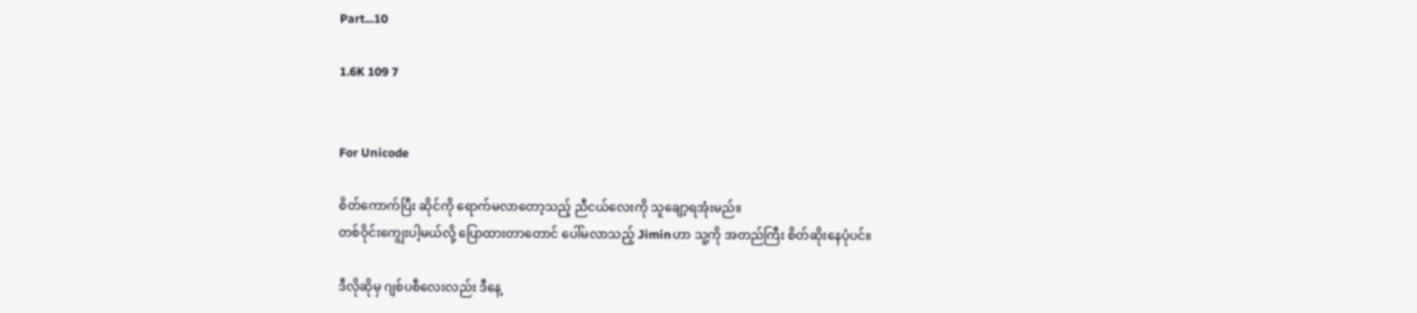Part...10

1.6K 109 7


For Unicode

စိတ်ကောက်ပြီး ဆိုင်ကို ရောက်မလာတော့သည့် ညီငယ်လေးကို သူချော့ရအုံးမည်။
တစ်ဝိုင်းကျွေးပါ့မယ်လို့ ပြောထားတာတောင် ပေါ်မလာသည့် Jiminဟာ သူ့ကို အတည်ကြီး စိတ်ဆိုးနေပုံပင်။

ဒီလိုဆိုမှ ဂျစ်ပစီလေးလည်း ဒီနေ့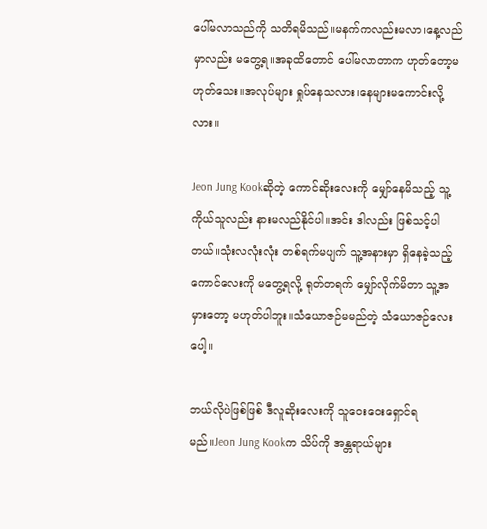ပေါ်မလာသည်ကို သတိရမိသည်။မနက်ကလည်းမလာ၊နေ့လည်မှာလည်း မတွေ့ရ။အခုထိတောင် ပေါ်မလာတာက ဟုတ်တော့မဟုတ်သေး။အလုပ်များ ရှုပ်နေသလား၊နေများမကောင်းလို့လား။

Jeon Jung Kookဆိုတဲ့ ကောင်ဆိုးလေးကို မျှော်နေမိသည့် သူ့ကိုယ်သူလည်း နားမလည်နိုင်ပါ။အင်း ဒါလည်း ဖြစ်သင့်ပါတယ်။သုံးလလုံးလုံး တစ်ရက်မပျက် သူ့အနားမှာ ရှိနေခဲ့သည့် ကောင်လေးကို မတွေ့ရလို့ ရုတ်တရက် မျှော်လိုက်မိတာ သူ့အမှားတော့ မဟုတ်ပါဘူး။သံယောဇဉ်မမည်တဲ့ သံယောဇဉ်လေးပေါ့။

ဘယ်လိုပဲဖြစ်ဖြစ် ဒီလူဆိုးလေးကို သူဝေးဝေးရှောင်ရမည်။Jeon Jung Kookက သိပ်ကို အန္တရာယ်များ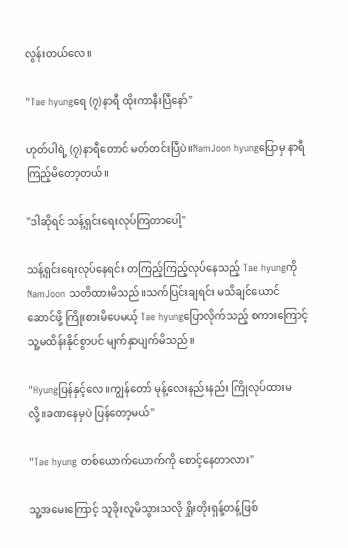လွန်းတယ်လေ။

"Tae hyungရေ (၇)နာရီ ထိုးကာနီးပြီနော်"

ဟုတ်ပါရဲ့ (၇)နာရီတောင် မတ်တင်းပြီပဲ။NamJoon hyungပြောမှ နာရီကြည့်မိတော့တယ်။

"ဒါဆိုရင် သန့်ရှင်းရေးလုပ်ကြတာပေါ့"

သန့်ရှင်းရေးလုပ်နေရင်း တကြည့်ကြည့်လုပ်နေသည့် Tae hyungကို NamJoon သတိထားမိသည်။သက်ပြင်းချရင်း မသိချင်ယောင်ဆောင်ဖို့ ကြိုးစားမိပေမယ့် Tae hyungပြောလိုက်သည့် စကားကြောင့် သူ့မထိန်းနိုင်စွာပင် မျက်နှာပျက်မိသည်။

"Hyungပြန်နှင့်လေ။ကျွန်တော် မုန့်လေးနည်းနည်း ကြိုလုပ်ထားမလို့။ခဏနေမှပဲ ပြန်တော့မယ်"

"Tae hyung တစ်ယောက်ယောက်ကို စောင့်နေတာလား"

သူ့အမေးကြောင့် သူခိုးလူမိသွားသလို ရှိုးတိုးရှန့်တန့်ဖြစ်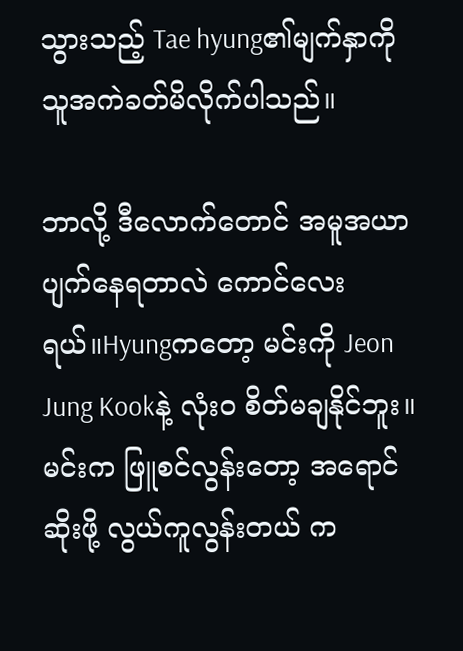သွားသည့် Tae hyung၏မျက်နှာကို သူအကဲခတ်မိလိုက်ပါသည်။

ဘာလို့ ဒီလောက်တောင် အမူအယာပျက်နေရတာလဲ ကောင်လေးရယ်။Hyungကတော့ မင်းကို Jeon Jung Kookနဲ့ လုံးဝ စိတ်မချနိုင်ဘူး။မင်းက ဖြူစင်လွန်းတော့ အရောင်ဆိုးဖို့ လွယ်ကူလွန်းတယ် က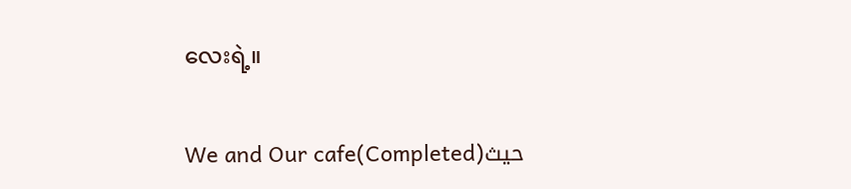လေးရဲ့။

We and Our cafe(Completed)حيث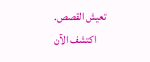تعيش القصص. اكتشف الآن